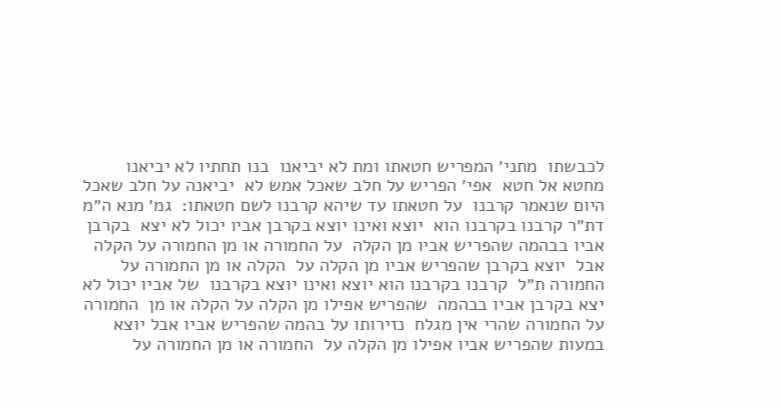לכבשתו  מתני׳ המפריש חטאתו ומת לא יביאנו  בנו תחתיו לא יביאנו מחטא אל חטא  אפי׳ הפריש על חלב שאכל אמש לא  יביאנה על חלב שאכל היום שנאמר קרבנו  על חטאתו עד שיהא קרבנו לשם חטאתו׃  גמ׳ מנא ה״מ דת״ר קרבנו בקרבנו הוא  יוצא ואינו יוצא בקרבן אביו יכול לא יצא  בקרבן אביו בבהמה שהפריש אביו מן הקלה  על החמורה או מן החמורה על הקלה אבל  יוצא בקרבן שהפריש אביו מן הקלה על  הקלה או מן החמורה על החמורה ת״ל  קרבנו בקרבנו הוא יוצא ואינו יוצא בקרבנו  של אביו יכול לא יצא בקרבן אביו בבהמה  שהפריש אפילו מן הקלה על הקלה או מן  החמורה על החמורה שהרי אין מגלח  נזירותו על בהמה שהפריש אביו אבל יוצא  במעות שהפריש אביו אפילו מן הקלה על  החמורה או מן החמורה על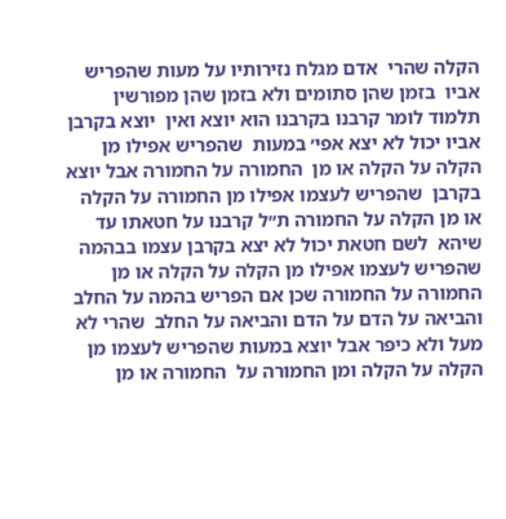הקלה שהרי  אדם מגלח נזירותיו על מעות שהפריש אביו  בזמן שהן סתומים ולא בזמן שהן מפורשין  תלמוד לומר קרבנו בקרבנו הוא יוצא ואין  יוצא בקרבן אביו יכול לא יצא אפי׳ במעות  שהפריש אפילו מן הקלה על הקלה או מן  החמורה על החמורה אבל יוצא בקרבן  שהפריש לעצמו אפילו מן החמורה על הקלה או מן הקלה על החמורה ת״ל קרבנו על חטאתו עד שיהא  לשם חטאת יכול לא יצא בקרבן עצמו בבהמה שהפריש לעצמו אפילו מן הקלה על הקלה או מן  החמורה על החמורה שכן אם הפריש בהמה על החלב והביאה על הדם על הדם והביאה על החלב  שהרי לא מעל ולא כיפר אבל יוצא במעות שהפריש לעצמו מן הקלה על הקלה ומן החמורה על  החמורה או מן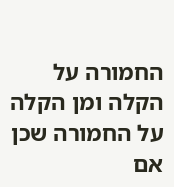החמורה על הקלה ומן הקלה על החמורה שכן אם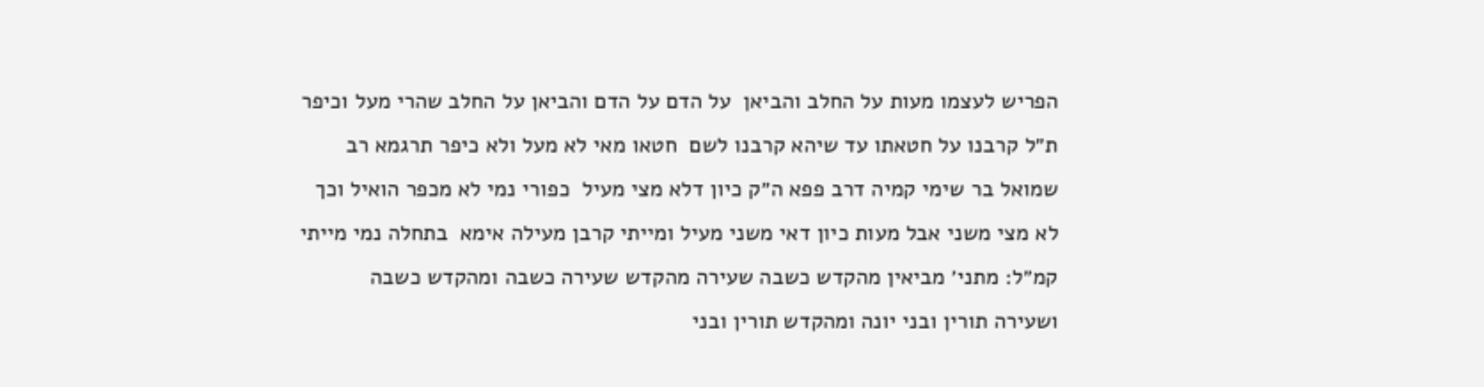הפריש לעצמו מעות על החלב והביאן  על הדם על הדם והביאן על החלב שהרי מעל וכיפר ת״ל קרבנו על חטאתו עד שיהא קרבנו לשם  חטאו מאי לא מעל ולא כיפר תרגמא רב שמואל בר שימי קמיה דרב פפא ה״ק כיון דלא מצי מעיל  כפורי נמי לא מכפר הואיל וכך לא מצי משני אבל מעות כיון דאי משני מעיל ומייתי קרבן מעילה אימא  בתחלה נמי מייתי קמ״ל׃ מתני׳ מביאין מהקדש כשבה שעירה מהקדש שעירה כשבה ומהקדש כשבה  ושעירה תורין ובני יונה ומהקדש תורין ובני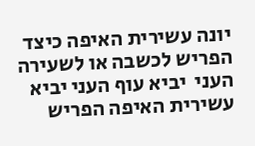יונה עשירית האיפה כיצד הפריש לכשבה או לשעירה העני  יביא עוף העני יביא עשירית האיפה הפריש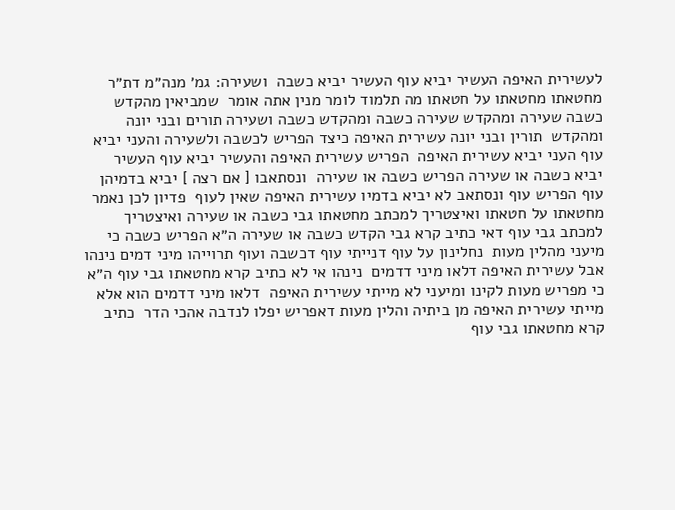לעשירית האיפה העשיר יביא עוף העשיר יביא כשבה  ושעירה׃ גמ׳ מנה״מ דת״ר מחטאתו מחטאתו על חטאתו מה תלמוד לומר מנין אתה אומר  שמביאין מהקדש כשבה שעירה ומהקדש שעירה כשבה ומהקדש כשבה ושעירה תורים ובני יונה ומהקדש  תורין ובני יונה עשירית האיפה כיצד הפריש לכשבה ולשעירה והעני יביא עוף העני יביא עשירית האיפה  הפריש עשירית האיפה והעשיר יביא עוף העשיר יביא כשבה או שעירה הפריש כשבה או שעירה  ונסתאבו [ אם רצה ] יביא בדמיהן עוף הפריש עוף ונסתאב לא יביא בדמיו עשירית האיפה שאין לעוף  פדיון לכן נאמר מחטאתו על חטאתו ואיצטריך למכתב מחטאתו גבי כשבה או שעירה ואיצטריך  למכתב גבי עוף דאי כתיב קרא גבי הקדש כשבה או שעירה ה״א הפריש כשבה כי מיעני מהלין מעות  נחלינון על עוף דנייתי עוף דכשבה ועוף תרוייהו מיני דמים נינהו אבל עשירית האיפה דלאו מיני דדמים  נינהו אי לא כתיב קרא מחטאתו גבי עוף ה״א כי מפריש מעות לקינו ומיעני לא מייתי עשירית האיפה  דלאו מיני דדמים הוא אלא מייתי עשירית האיפה מן ביתיה והלין מעות דאפריש יפלו לנדבה אהכי הדר  כתיב קרא מחטאתו גבי עוף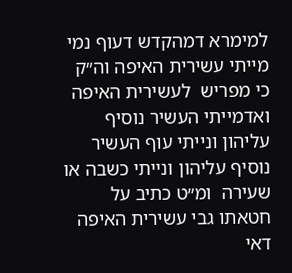למימרא דמהקדש דעוף נמי מייתי עשירית האיפה וה״ק כי מפריש  לעשירית האיפה ואדמייתי העשיר נוסיף עליהון ונייתי עוף העשיר נוסיף עליהון ונייתי כשבה או שעירה  ומ״ט כתיב על חטאתו גבי עשירית האיפה דאי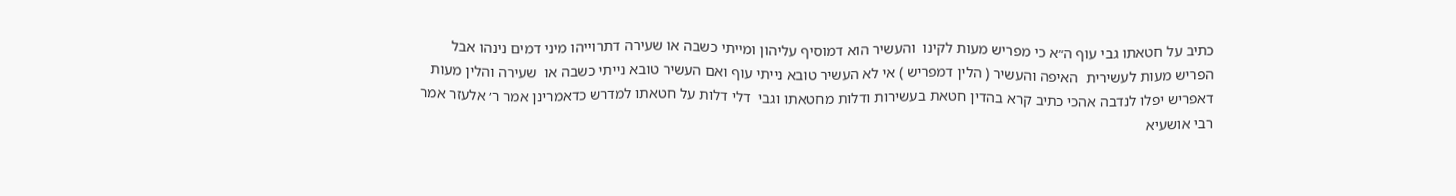כתיב על חטאתו גבי עוף ה״א כי מפריש מעות לקינו  והעשיר הוא דמוסיף עליהון ומייתי כשבה או שעירה דתרוייהו מיני דמים נינהו אבל הפריש מעות לעשירית  האיפה והעשיר ( הלין דמפריש ) אי לא העשיר טובא נייתי עוף ואם העשיר טובא נייתי כשבה או  שעירה והלין מעות דאפריש יפלו לנדבה אהכי כתיב קרא בהדין חטאת בעשירות ודלות מחטאתו וגבי  דלי דלות על חטאתו למדרש כדאמרינן אמר ר׳ אלעזר אמר רבי אושעיא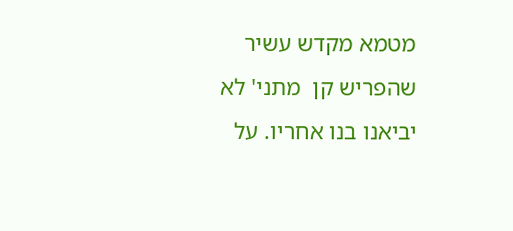מטמא מקדש עשיר שהפריש קן  מתני' לא יביאנו בנו אחריו. על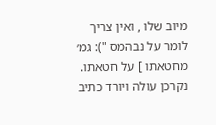מיוב שלו , ואין צריך לומר על נבהמס "): גמ׳ מחטאתו ] על חטאתו. נקרכן עולה ויורד כתיב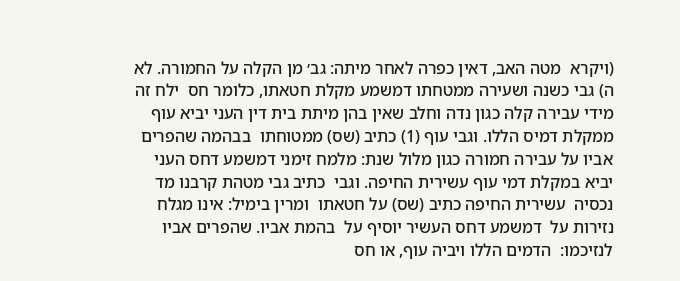(ויקרא  מטה האב, דאין כפרה לאחר מיתה: גב׳ מן הקלה על החמורה. לא ה) גבי כשנה ושעירה ממטחתו דמשמע מקלת חטאתו, כלומר חס  ילח זה מידי עבירה קלה כגון נדה וחלב שאין בהן מיתת בית דין העני יביא עוף ממקלת דמיס הללו. וגבי עוף (1) כתיב (שס) ממטוחתו  בבהמה שהפרים אביו על עבירה חמורה כגון מלול שנת: מלמח זימני דמשמע דחס העני יביא במקלת דמי עוף עשירית החיפה. וגבי  כתיב גבי מטהת קרבנו מד נכסיה  עשירית החיפה כתיב (שס) על חטאתו  ומרין בימיל: אינו מגלח נזירות על  דמשמע דחס העשיר יוסיף על  בהמת אביו. שהפרים אביו לנזיכמו:  הדמים הללו ויביה עוף, או חס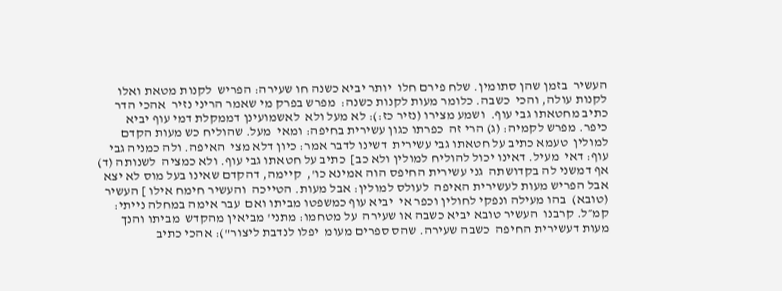העשיר  בזמן שהן סתומין. שלח פירם חלו  יותר יביא כשנה חו שעירה: הפריש  לקנות מטאת ואלו לקנות עולה, והכי  כשבה. כלומר מעות לקנות כשנה:  מפרש בפרק מי שאמר הריני נזיר  אהכי הדר כתיב מחטאתו גבי עוף.  ושמע מצירו (נזיר כז:): לא מעל ולא  לאשמועינן דממקלת דמי עוף יביא  כיפר. מפרש לקמיה: (ג) הרי זה  כפרתו כגון עשירית בחיפה: ומאי  מעל. שהוליח כש מעות הקדם למולין  טעמא כתיב על חטאתו גבי עשירית  דשינו לדבר אמר: כיון דלא מצי  האיפה. ולה כמניה גבי עוף: דאי  מעיל. דאינו יכול להוליח למולין ולא כב]  כתיב על חטאתו גבי עוף. ולא כמציה  לשנותה (ד) אף דמשני לה בקדושתה  גני עשירית החיפס הוה אמינא כו',  קיימה, דהקדם שאינו בעל מוס לא יצא  אבל הפריש מעות לעשירית האיפה  לעולס למולין: אבל מעות. הטייכה  והעשיר חימח אילו ] העשיר (טובא)  בהו מעילה ונפקי לחולין וכפר אי  יביא עוף כמשפטו מביתו ואם  עבר אימה במחלה נייתי: קמ״ל. קרבנו  העשיר טובא יביא כשבה או שעירה  על מטחמו: מתני' מביאין מהקדש  מביתו והנך מעות דעשירית החיפה  כשבה שעירה. שהס ספרים מעומ  יפלו לנדבת ליצור"): אהכי כתיב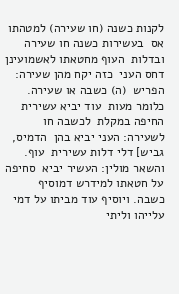לקנות כשנה (חו שעירה) למטהתו אס  בעשירות כשנה חו שעירה ובדלות  העוף מחטאתו לאשמועינן דחס העני  כזה יקח מהן שעירה: הפריש  (ה) כשבה או שעירה. כלומר מעות  עוד יביא עשירית החיפה במקלת  לכשבה חו לשעירה: העני יביא בהן  הדמיס, גביש] דלי דלות עשירית  עוף. והשאר מולין: העשיר יביא  סחיפה על חטאתו למידרש דמוסיף  כשבה. ויוסיף עוד מביתו על דמי  עלייהו וליתי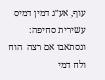עוף, אע״ג דמין דמיס  עשירית סחיפה: ונסתאבו אם רצה  הוח ולח דמי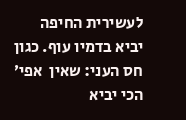לעשירית החיפה  יביא בדמיו עוף. כגון חס העני: שאין  אפי׳ הכי יביא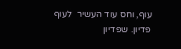עוף, וחס עוד העשיר  לעוף פדיון. שפדיון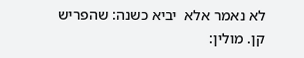לא נאמר אלא  יביא כשנה: שהפריש קן. מולין: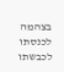בצהמה  לכנסתו  לכבשתו